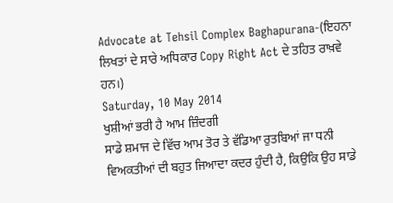Advocate at Tehsil Complex Baghapurana-(ਇਹਨਾ ਲਿਖਤਾਂ ਦੇ ਸਾਰੇ ਅਧਿਕਾਰ Copy Right Act ਦੇ ਤਹਿਤ ਰਾਖ਼ਵੇ ਹਨ।)
Saturday, 10 May 2014
ਖੁਸ਼ੀਆਂ ਭਰੀ ਹੈ ਆਮ ਜ਼ਿੰਦਗੀ
ਸਾਡੇ ਸ਼ਮਾਜ ਦੇ ਵਿੱਚ ਆਮ ਤੋਰ ਤੇ ਵੱਡਿਆ ਰੁਤਬਿਆਂ ਜਾ ਧਨੀ ਵਿਅਕਤੀਆਂ ਦੀ ਬਹੁਤ ਜਿਆਦਾ ਕਦਰ ਹੁੰਦੀ ਹੈ, ਕਿਉਕਿ ਉਹ ਸਾਡੇ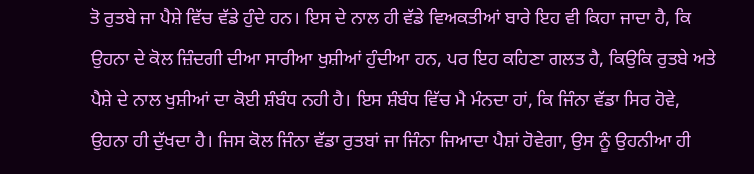ਤੋ ਰੁਤਬੇ ਜਾ ਪੈਸ਼ੇ ਵਿੱਚ ਵੱਡੇ ਹੁੰਦੇ ਹਨ। ਇਸ ਦੇ ਨਾਲ ਹੀ ਵੱਡੇ ਵਿਅਕਤੀਆਂ ਬਾਰੇ ਇਹ ਵੀ ਕਿਹਾ ਜਾਦਾ ਹੈ, ਕਿ ਉਹਨਾ ਦੇ ਕੋਲ ਜ਼ਿੰਦਗੀ ਦੀਆ ਸਾਰੀਆ ਖੁਸ਼ੀਆਂ ਹੁੰਦੀਆ ਹਨ, ਪਰ ਇਹ ਕਹਿਣਾ ਗਲਤ ਹੈ, ਕਿਉਕਿ ਰੁਤਬੇ ਅਤੇ ਪੈਸ਼ੇ ਦੇ ਨਾਲ ਖੁਸ਼ੀਆਂ ਦਾ ਕੋਈ ਸ਼ੰਬੰਧ ਨਹੀ ਹੈ। ਇਸ ਸ਼ੰਬੰਧ ਵਿੱਚ ਮੈ ਮੰਨਦਾ ਹਾਂ, ਕਿ ਜਿੰਨਾ ਵੱਡਾ ਸਿਰ ਹੋਵੇ, ਉਹਨਾ ਹੀ ਦੁੱਖਦਾ ਹੈ। ਜਿਸ ਕੋਲ ਜਿੰਨਾ ਵੱਡਾ ਰੁਤਬਾਂ ਜਾ ਜਿੰਨਾ ਜਿਆਦਾ ਪੈਸ਼ਾਂ ਹੋਵੇਗਾ, ਉਸ ਨੂੰ ਉਹਨੀਆ ਹੀ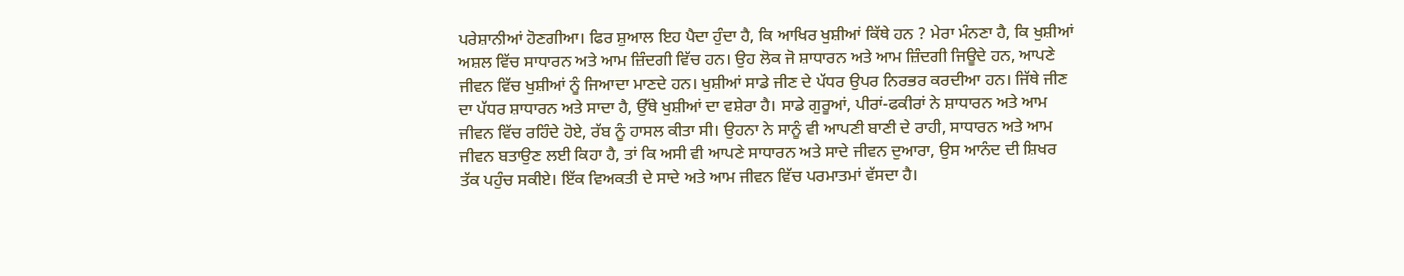ਪਰੇਸ਼ਾਨੀਆਂ ਹੋਣਗੀਆ। ਫਿਰ ਸ਼ੁਆਲ ਇਹ ਪੈਦਾ ਹੁੰਦਾ ਹੈ, ਕਿ ਆਖਿਰ ਖੁਸ਼ੀਆਂ ਕਿੱਥੇ ਹਨ ? ਮੇਰਾ ਮੰਨਣਾ ਹੈ, ਕਿ ਖੁਸ਼ੀਆਂ ਅਸ਼ਲ ਵਿੱਚ ਸਾਧਾਰਨ ਅਤੇ ਆਮ ਜ਼ਿੰਦਗੀ ਵਿੱਚ ਹਨ। ਉਹ ਲੋਕ ਜੋ ਸ਼ਾਧਾਰਨ ਅਤੇ ਆਮ ਜ਼ਿੰਦਗੀ ਜਿਊਦੇ ਹਨ, ਆਪਣੇ ਜੀਵਨ ਵਿੱਚ ਖੁਸ਼ੀਆਂ ਨੂੰ ਜਿਆਦਾ ਮਾਣਦੇ ਹਨ। ਖੁਸ਼ੀਆਂ ਸਾਡੇ ਜੀਣ ਦੇ ਪੱਧਰ ਉਪਰ ਨਿਰਭਰ ਕਰਦੀਆ ਹਨ। ਜਿੱਥੇ ਜੀਣ ਦਾ ਪੱਧਰ ਸ਼ਾਧਾਰਨ ਅਤੇ ਸਾਦਾ ਹੈ, ਉੱਥੇ ਖੁਸ਼ੀਆਂ ਦਾ ਵਸ਼ੇਰਾ ਹੈ। ਸਾਡੇ ਗੁਰੂਆਂ, ਪੀਰਾਂ-ਫਕੀਰਾਂ ਨੇ ਸ਼ਾਧਾਰਨ ਅਤੇ ਆਮ ਜੀਵਨ ਵਿੱਚ ਰਹਿੰਦੇ ਹੋਏ, ਰੱਬ ਨੂੰ ਹਾਸਲ ਕੀਤਾ ਸੀ। ਉਹਨਾ ਨੇ ਸਾਨੂੰ ਵੀ ਆਪਣੀ ਬਾਣੀ ਦੇ ਰਾਹੀ, ਸਾਧਾਰਨ ਅਤੇ ਆਮ ਜੀਵਨ ਬਤਾਉਣ ਲਈ ਕਿਹਾ ਹੈ, ਤਾਂ ਕਿ ਅਸੀ ਵੀ ਆਪਣੇ ਸਾਧਾਰਨ ਅਤੇ ਸਾਦੇ ਜੀਵਨ ਦੁਆਰਾ, ਉਸ ਆਨੰਦ ਦੀ ਸ਼ਿਖਰ ਤੱਕ ਪਹੁੰਚ ਸਕੀਏ। ਇੱਕ ਵਿਅਕਤੀ ਦੇ ਸਾਦੇ ਅਤੇ ਆਮ ਜੀਵਨ ਵਿੱਚ ਪਰਮਾਤਮਾਂ ਵੱਸਦਾ ਹੈ।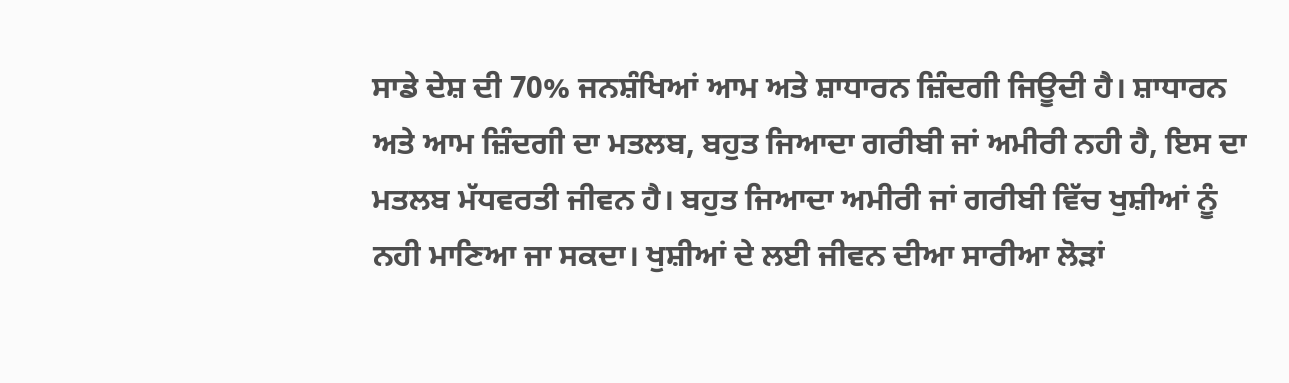ਸਾਡੇ ਦੇਸ਼ ਦੀ 70% ਜਨਸ਼ੰਖਿਆਂ ਆਮ ਅਤੇ ਸ਼ਾਧਾਰਨ ਜ਼ਿੰਦਗੀ ਜਿਊਦੀ ਹੈ। ਸ਼ਾਧਾਰਨ ਅਤੇ ਆਮ ਜ਼ਿੰਦਗੀ ਦਾ ਮਤਲਬ, ਬਹੁਤ ਜਿਆਦਾ ਗਰੀਬੀ ਜਾਂ ਅਮੀਰੀ ਨਹੀ ਹੈ, ਇਸ ਦਾ ਮਤਲਬ ਮੱਧਵਰਤੀ ਜੀਵਨ ਹੈ। ਬਹੁਤ ਜਿਆਦਾ ਅਮੀਰੀ ਜਾਂ ਗਰੀਬੀ ਵਿੱਚ ਖੁਸ਼ੀਆਂ ਨੂੰ ਨਹੀ ਮਾਣਿਆ ਜਾ ਸਕਦਾ। ਖੁਸ਼ੀਆਂ ਦੇ ਲਈ ਜੀਵਨ ਦੀਆ ਸਾਰੀਆ ਲੋੜਾਂ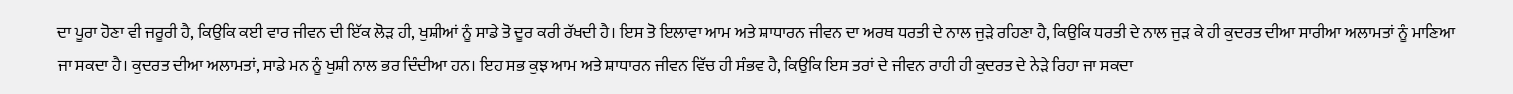ਦਾ ਪੂਰਾ ਹੋਣਾ ਵੀ ਜਰੂਰੀ ਹੈ, ਕਿਉਕਿ ਕਈ ਵਾਰ ਜੀਵਨ ਦੀ ਇੱਕ ਲੋੜ ਹੀ, ਖੁਸ਼ੀਆਂ ਨੂੰ ਸਾਡੇ ਤੋ ਦੂਰ ਕਰੀ ਰੱਖਦੀ ਹੈ। ਇਸ ਤੋ ਇਲਾਵਾ ਆਮ ਅਤੇ ਸ਼ਾਧਾਰਨ ਜੀਵਨ ਦਾ ਅਰਥ ਧਰਤੀ ਦੇ ਨਾਲ ਜੁੜੇ ਰਹਿਣਾ ਹੈ, ਕਿਉਕਿ ਧਰਤੀ ਦੇ ਨਾਲ ਜੁੜ ਕੇ ਹੀ ਕੁਦਰਤ ਦੀਆ ਸਾਰੀਆ ਅਲਾਮਤਾਂ ਨੂੰ ਮਾਣਿਆ ਜਾ ਸਕਦਾ ਹੈ। ਕੁਦਰਤ ਦੀਆ ਅਲਾਮਤਾਂ, ਸਾਡੇ ਮਨ ਨੂੰ ਖੁਸ਼ੀ ਨਾਲ ਭਰ ਦਿੰਦੀਆ ਹਨ। ਇਹ ਸਭ ਕੁਝ ਆਮ ਅਤੇ ਸ਼ਾਧਾਰਨ ਜੀਵਨ ਵਿੱਚ ਹੀ ਸੰਭਵ ਹੈ, ਕਿਉਕਿ ਇਸ ਤਰਾਂ ਦੇ ਜੀਵਨ ਰਾਹੀ ਹੀ ਕੁਦਰਤ ਦੇ ਨੇੜੇ ਰਿਹਾ ਜਾ ਸਕਦਾ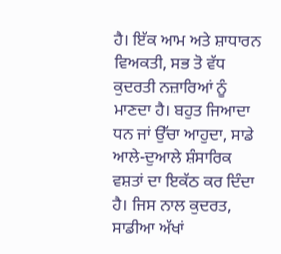ਹੈ। ਇੱਕ ਆਮ ਅਤੇ ਸ਼ਾਧਾਰਨ ਵਿਅਕਤੀ, ਸਭ ਤੋ ਵੱਧ ਕੁਦਰਤੀ ਨਜ਼ਾਰਿਆਂ ਨੂੰ ਮਾਣਦਾ ਹੈ। ਬਹੁਤ ਜਿਆਦਾ ਧਨ ਜਾਂ ਉੱਚਾ ਆਹੁਦਾ, ਸਾਡੇ ਆਲੇ-ਦੁਆਲੇ ਸ਼ੰਸਾਰਿਕ ਵਸ਼ਤਾਂ ਦਾ ਇਕੱਠ ਕਰ ਦਿੰਦਾ ਹੈ। ਜਿਸ ਨਾਲ ਕੁਦਰਤ, ਸਾਡੀਆ ਅੱਖਾਂ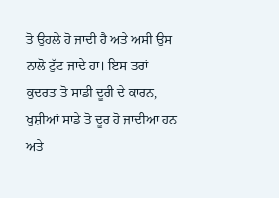ਤੋ ਉਹਲੇ ਹੋ ਜਾਦੀ ਹੈ ਅਤੇ ਅਸੀ ਉਸ ਨਾਲੋ ਟੁੱਟ ਜਾਦੇ ਹਾ। ਇਸ ਤਰਾਂ ਕੁਦਰਤ ਤੋ ਸਾਡੀ ਦੂਰੀ ਦੇ ਕਾਰਨ, ਖੁਸ਼ੀਆਂ ਸਾਡੇ ਤੋ ਦੂਰ ਹੋ ਜਾਦੀਆ ਹਨ ਅਤੇ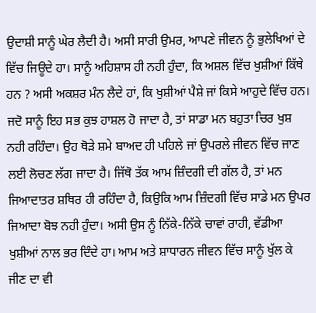ਉਦਾਸ਼ੀ ਸਾਨੂੰ ਘੇਰ ਲੈਦੀ ਹੈ। ਅਸੀ ਸਾਰੀ ਉਮਰ, ਆਪਣੇ ਜੀਵਨ ਨੂੰ ਭੁਲੇਖਿਆਂ ਦੇ ਵਿੱਚ ਜਿਊਦੇ ਹਾ। ਸਾਨੂੰ ਅਹਿਸ਼ਾਸ ਹੀ ਨਹੀ ਹੁੰਦਾ, ਕਿ ਅਸ਼ਲ ਵਿੱਚ ਖੁਸ਼ੀਆਂ ਕਿੱਥੇ ਹਨ ? ਅਸੀ ਅਕਸ਼ਰ ਮੰਨ ਲੈਦੇ ਹਾਂ, ਕਿ ਖੁਸ਼ੀਆਂ ਪੈਸ਼ੇ ਜਾਂ ਕਿਸੇ ਆਹੁਦੇ ਵਿੱਚ ਹਨ। ਜਦੋ ਸਾਨੂੰ ਇਹ ਸਭ ਕੁਝ ਹਾਸ਼ਲ ਹੋ ਜਾਦਾ ਹੈ, ਤਾਂ ਸਾਡਾ ਮਨ ਬਹੁਤਾ ਚਿਰ ਖੁਸ਼ ਨਹੀ ਰਹਿੰਦਾ। ਉਹ ਥੋੜੇ ਸ਼ਮੇ ਬਾਅਦ ਹੀ ਪਹਿਲੇ ਜਾਂ ਉਪਰਲੇ ਜੀਵਨ ਵਿੱਚ ਜਾਣ ਲਈ ਲੋਚਣ ਲੱਗ ਜਾਦਾ ਹੈ। ਜਿੱਥੋ ਤੱਕ ਆਮ ਜ਼ਿੰਦਗੀ ਦੀ ਗੱਲ ਹੈ, ਤਾਂ ਮਨ ਜਿਆਦਾਤਰ ਸ਼ਥਿਰ ਹੀ ਰਹਿੰਦਾ ਹੈ, ਕਿਉਕਿ ਆਮ ਜ਼ਿੰਦਗੀ ਵਿੱਚ ਸਾਡੇ ਮਨ ਉਪਰ ਜਿਆਦਾ ਬੋਝ ਨਹੀ ਹੁੰਦਾ। ਅਸੀ ਉਸ ਨੂੰ ਨਿੱਕੇ-ਨਿੱਕੇ ਚਾਵਾਂ ਰਾਹੀ, ਵੱਡੀਆ ਖੁਸ਼ੀਆਂ ਨਾਲ ਭਰ ਦਿੰਦੇ ਹਾ। ਆਮ ਅਤੇ ਸ਼ਾਧਾਰਨ ਜੀਵਨ ਵਿੱਚ ਸਾਨੂੰ ਖੁੱਲ ਕੇ ਜੀਣ ਦਾ ਵੀ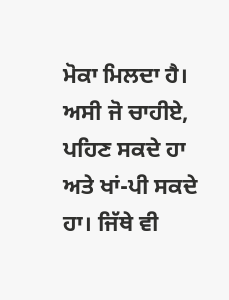ਮੋਕਾ ਮਿਲਦਾ ਹੈ। ਅਸੀ ਜੋ ਚਾਹੀਏ, ਪਹਿਣ ਸਕਦੇ ਹਾ ਅਤੇ ਖਾਂ-ਪੀ ਸਕਦੇ ਹਾ। ਜਿੱਥੇ ਵੀ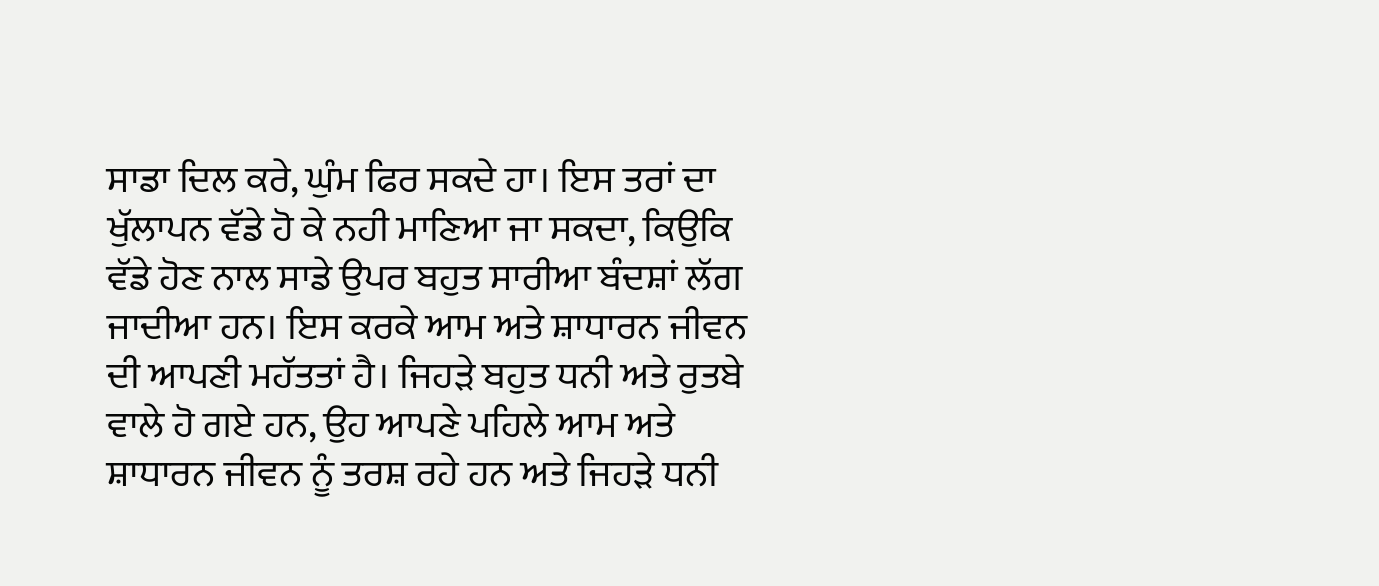ਸਾਡਾ ਦਿਲ ਕਰੇ, ਘੁੰਮ ਫਿਰ ਸਕਦੇ ਹਾ। ਇਸ ਤਰਾਂ ਦਾ ਖੁੱਲਾਪਨ ਵੱਡੇ ਹੋ ਕੇ ਨਹੀ ਮਾਣਿਆ ਜਾ ਸਕਦਾ, ਕਿਉਕਿ ਵੱਡੇ ਹੋਣ ਨਾਲ ਸਾਡੇ ਉਪਰ ਬਹੁਤ ਸਾਰੀਆ ਬੰਦਸ਼ਾਂ ਲੱਗ ਜਾਦੀਆ ਹਨ। ਇਸ ਕਰਕੇ ਆਮ ਅਤੇ ਸ਼ਾਧਾਰਨ ਜੀਵਨ ਦੀ ਆਪਣੀ ਮਹੱਤਤਾਂ ਹੈ। ਜਿਹੜੇ ਬਹੁਤ ਧਨੀ ਅਤੇ ਰੁਤਬੇ ਵਾਲੇ ਹੋ ਗਏ ਹਨ, ਉਹ ਆਪਣੇ ਪਹਿਲੇ ਆਮ ਅਤੇ ਸ਼ਾਧਾਰਨ ਜੀਵਨ ਨੂੰ ਤਰਸ਼ ਰਹੇ ਹਨ ਅਤੇ ਜਿਹੜੇ ਧਨੀ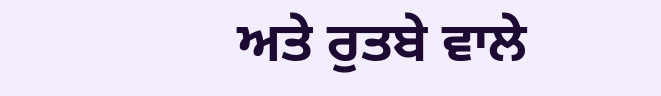ਅਤੇ ਰੁਤਬੇ ਵਾਲੇ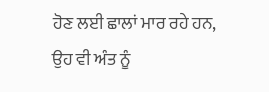ਹੋਣ ਲਈ ਛਾਲਾਂ ਮਾਰ ਰਹੇ ਹਨ, ਉਹ ਵੀ ਅੰਤ ਨੂੰ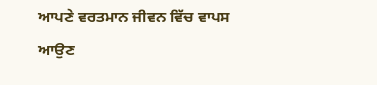ਆਪਣੇ ਵਰਤਮਾਨ ਜੀਵਨ ਵਿੱਚ ਵਾਪਸ ਆਉਣ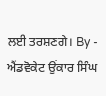ਲਈ ਤਰਸ਼ਣਗੇ। By - ਐਂਡਵੋਕੇਟ ਉਂਕਾਰ ਸਿੰਘ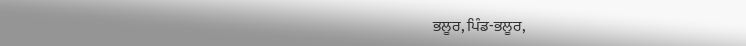ਭਲੂਰ, ਪਿੰਡ-ਭਲੂਰ,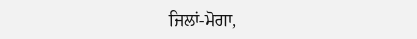ਜਿਲਾਂ-ਮੋਗਾ,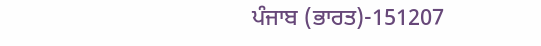ਪੰਜਾਬ (ਭਾਰਤ)-151207